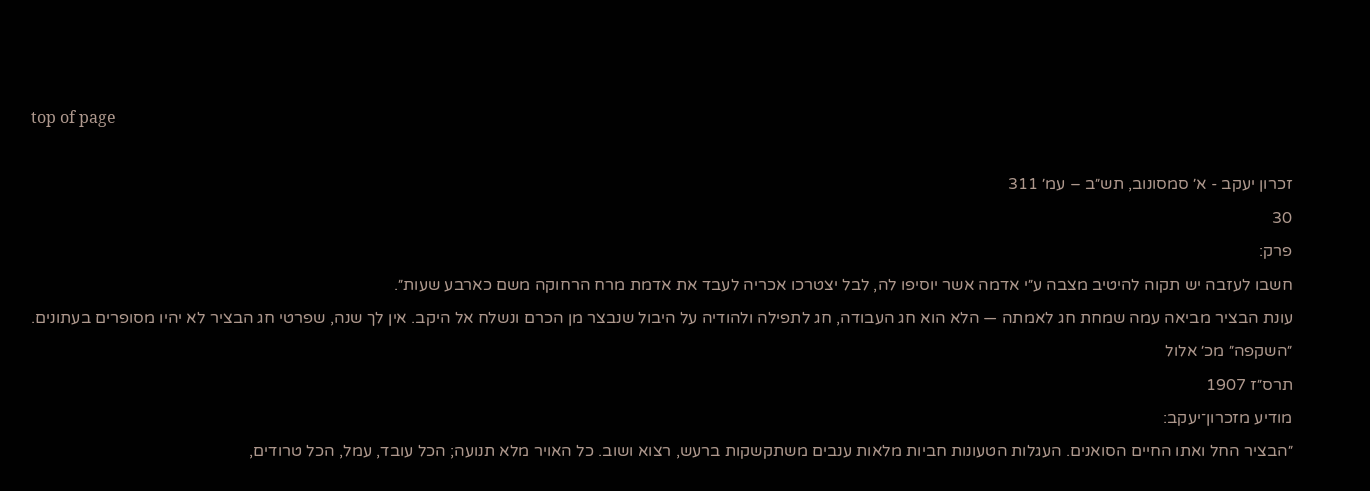top of page

זכרון יעקב - א׳ סמסונוב, תש״ב – עמ׳ 311
30
פרק:
חשבו לעזבה יש תקוה להיטיב מצבה ע״י אדמה אשר יוסיפו לה, לבל יצטרכו אכריה לעבד את אדמת מרח הרחוקה משם כארבע שעות״.
עונת הבציר מביאה עמה שמחת חג לאמתה — הלא הוא חג העבודה, חג לתפילה ולהודיה על היבול שנבצר מן הכרם ונשלח אל היקב. אין לך שנה, שפרטי חג הבציר לא יהיו מסופרים בעתונים. ״השקפה״ מכ׳ אלול
תרס״ז 1907
מודיע מזכרון־יעקב:
״הבציר החל ואתו החיים הסואנים. העגלות הטעונות חביות מלאות ענבים משתקשקות ברעש, רצוא ושוב. כל האויר מלא תנועה; הכל עובד, עמל, הכל טרודים,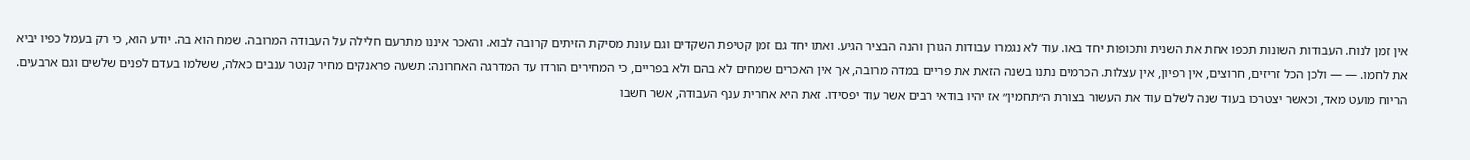אין זמן לנוח. העבודות השונות תכפו אחת את השנית ותכופות יחד באו. עוד לא נגמרו עבודות הגורן והנה הבציר הגיע. ואתו יחד גם זמן קטיפת השקדים וגם עונת מסיקת הזיתים קרובה לבוא. והאכר איננו מתרעם חלילה על העבודה המרובה. שמח הוא בה. יודע הוא, כי רק בעמל כפיו יביא את לחמו. — — ולכן הכל זריזים, חרוצים, אין רפיון, אין עצלות. הכרמים נתנו בשנה הזאת את פריים במדה מרובה, אך אין האכרים שמחים לא בהם ולא בפריים, כי המחירים הורדו עד המדרגה האחרונה: תשעה פראנקים מחיר קנטר ענבים כאלה, ששלמו בעדם לפנים שלשים וגם ארבעים. הריוח מועט מאד, וכאשר יצטרכו בעוד שנה לשלם עוד את העשור בצורת ה״תחמין״ אז יהיו בודאי רבים אשר עוד יפסידו. זאת היא אחרית ענף העבודה, אשר חשבו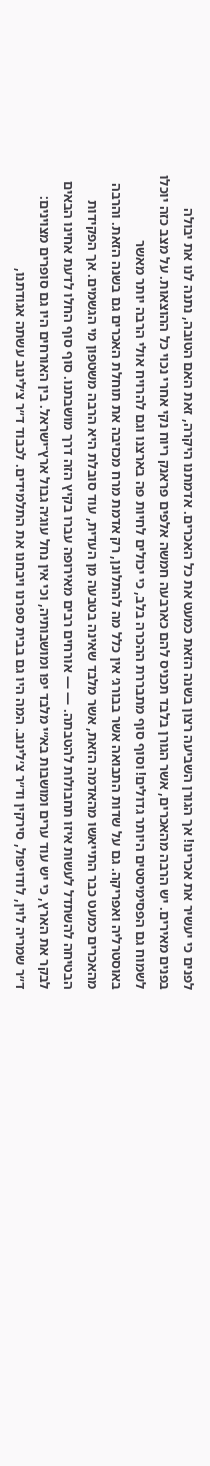לפנים כי יעשיר את אכרינו! אך הגורן השביעה רצון בשנה הזאת כמעט את כל האכרים. אדמתנו היקרה, זאת האם הטובה, נתנה לנו את יבולה בפנים מאירים. יש הרבה מהאכרים, אשר הגורן בלבד תכניס להם כארבעה חמשה אלפים פראנק ריוח נקי אחרי נכוי כל ההוצאות. על מצב כזה יוכלו לשמוח גם הפסימיסטים היותר גדולים! וסוף סוף מתבררת ההכרה בלב, כי יכולים לחיות פה בארצנו וגם להרויח אולי הרבה יותר מאשר באוסטרליה ואפריקה. גם על שדות התבואה אשר בבורג׳ אין כלל מה להתלונן, רק אדמת מרח מכזיבה את תוחלת האכרים גם בשנה הזאת. והרבה מהאכרים כמעט כבר התייאשו מהאדמה הזאת, אשר מלבד שאינה בטבעה מן העדית, עוד סובלת היא הרבה משטפון מי הגשמים. אך הפקידות הבטיחה להשתדל לעשות איזו תחבולות להטבתה. — — אורחים רבים מאירופה עברו בקיץ הזה דרך מושבתנו. סוף סוף החלו לדעת אחינו הבאים לבקר את הארץ, כי יש עוד ערים ומושבות בא״י מלבד יפו ומושבותיה, וכי אין נחל עוג׳ה גבול ארץ־ישראל. בין האורחים היו גם סופרים מצוינים: ד״ר שמריה לוין, לודויפול, סירקין וד״ר צ׳לינוב. המה היו גם בבית ספרנו ויבחנו את התלמידים. לכבוד ד״ר צ׳לינוב עשתה אגודתנו,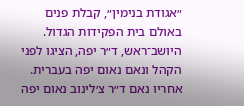״אגודת בנימין״, קבלת פנים באולם בית הפקידות הגדול. היושב־ראש, ד״ר יפה, הציגו לפני הקהל ונאם נאום יפה בעברית. אחריו נאם ד״ר צ׳לינוב נאום יפה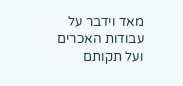מאד וידבר על עבודות האכרים ועל תקותם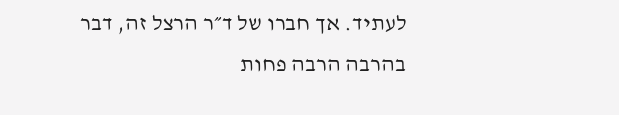לעתיד. אך חברו של ד״ר הרצל זה, דבר בהרבה הרבה פחות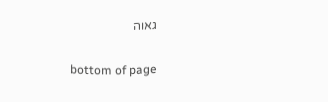גאוה

bottom of page